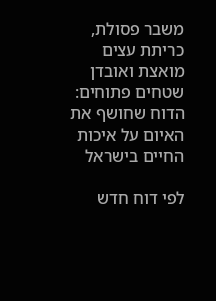משבר פסולת, כריתת עצים מואצת ואובדן שטחים פתוחים: הדוח שחושף את האיום על איכות החיים בישראל

לפי דוח חדש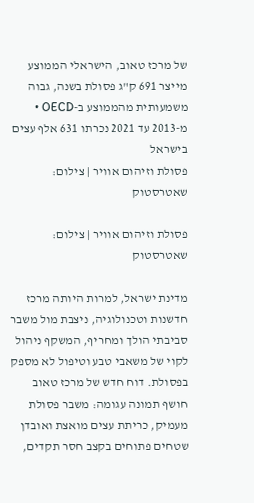של מרכז טאוב, הישראלי הממוצע מייצר 691 ק"ג פסולת בשנה, גבוה משמעותית מהממוצע ב-OECD • מ-2013 עד 2021 נכרתו 631 אלף עצים בישראל
פסולת וזיהום אוויר | צילום: שאטרסטוק

פסולת וזיהום אוויר | צילום: שאטרסטוק

מדינת ישראל, למרות היותה מרכז חדשנות וטכנולוגיה, ניצבת מול משבר סביבתי הולך ומחריף, המשקף ניהול לקוי של משאבי טבע וטיפול לא מספק בפסולת. דוח חדש של מרכז טאוב חושף תמונה עגומה: משבר פסולת מעמיק, כריתת עצים מואצת ואובדן שטחים פתוחים בקצב חסר תקדים,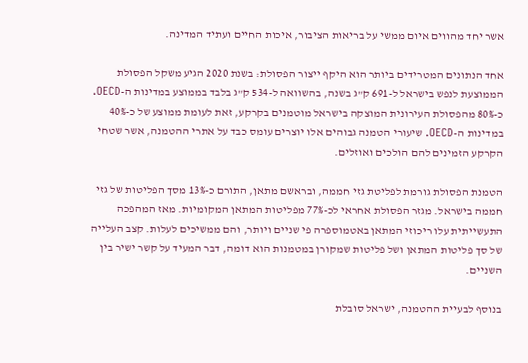אשר יחד מהווים איום ממשי על בריאות הציבור, איכות החיים ועתיד המדינה.

אחד הנתונים המטרידים ביותר הוא היקף ייצור הפסולת: בשנת 2020 הגיע משקל הפסולת הממוצעת לנפש בישראל ל-691 ק"ג בשנה, בהשוואה ל-534 ק"ג בלבד בממוצע במדינות ה-OECD. כ-80% מהפסולת העירונית המוצקה בישראל מוטמנים בקרקע, זאת לעומת ממוצע של כ-40% במדינות ה-OECD. שיעורי הטמנה גבוהים אלו יוצרים עומס כבד על אתרי ההטמנה, אשר שטחי הקרקע הזמינים להם הולכים ואוזלים.

הטמנת הפסולת גורמת לפליטת גזי חממה, ובראשם מתאן, התורם כ-13% מסך הפליטות של גזי חממה בישראל. מגזר הפסולת אחראי לכ-77% מפליטות המתאן המקומיות. מאז המהפכה התעשייתית עלו ריכוזי המתאן באטמוספרה פי שניים ויותר, והם ממשיכים לעלות. קצב העלייה של סך פליטות המתאן ושל פליטות שמקורן במטמנות הוא דומה, דבר המעיד על קשר ישיר בין השניים.

בנוסף לבעיית ההטמנה, ישראל סובלת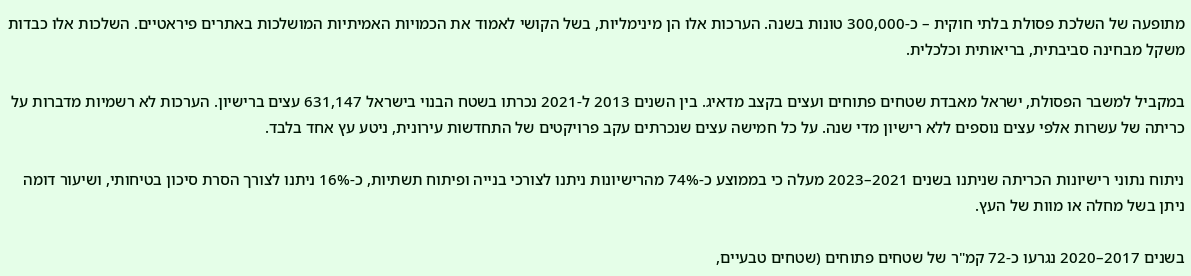מתופעה של השלכת פסולת בלתי חוקית – כ-300,000 טונות בשנה. הערכות אלו הן מינימליות, בשל הקושי לאמוד את הכמויות האמיתיות המושלכות באתרים פיראטיים. השלכות אלו כבדות משקל מבחינה סביבתית, בריאותית וכלכלית.

במקביל למשבר הפסולת, ישראל מאבדת שטחים פתוחים ועצים בקצב מדאיג. בין השנים 2013 ל-2021 נכרתו בשטח הבנוי בישראל 631,147 עצים ברישיון. הערכות לא רשמיות מדברות על כריתה של עשרות אלפי עצים נוספים ללא רישיון מדי שנה. על כל חמישה עצים שנכרתים עקב פרויקטים של התחדשות עירונית, ניטע עץ אחד בלבד.

ניתוח נתוני רישיונות הכריתה שניתנו בשנים 2021–2023 מעלה כי בממוצע כ-74% מהרישיונות ניתנו לצורכי בנייה ופיתוח תשתיות, כ-16% ניתנו לצורך הסרת סיכון בטיחותי, ושיעור דומה ניתן בשל מחלה או מוות של העץ.

בשנים 2017–2020 נגרעו כ-72 קמ"ר של שטחים פתוחים (שטחים טבעיים,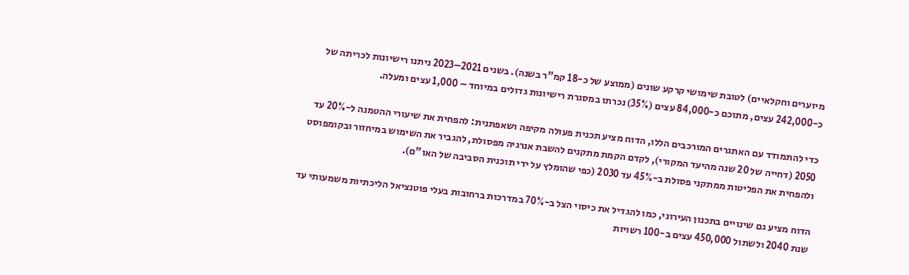מיוערים וחקלאיים) לטובת שימושי קרקע שונים (ממוצע של כ-18 קמ"ר בשנה). בשנים 2021–2023 ניתנו רישיונות לכריתה של כ-242,000 עצים, מתוכם כ-84,000 עצים (35%) נכרתו במסגרת רישיונות גדולים במיוחד – 1,000 עצים ומעלה.

כדי להתמודד עם האתגרים המורכבים הללו, הדוח מציע תכנית פעולה מקיפה ושאפתנית: להפחית את שיעורי ההטמנה ל-20% עד 2050 (דחייה של 20 שנה מהיעד המקורי), לקדם הקמת מתקנים להשבת אנרגיה מפסולת, להגביר את השימוש במיחזור ובקומפוסט ולהפחית את הפליטות ממתקני פסולת ב-45% עד 2030 (כפי שהומלץ על ידי תוכנית הסביבה של האו"ם).

הדוח מציע גם שינויים בתכנון העירוני, כמו להגדיל את כיסוי הצל ב-70% במדרכות ברחובות בעלי פוטנציאל הליכתיות משמעותי עד שנת 2040 ולשתול 450,000 עצים ב-100 רשויות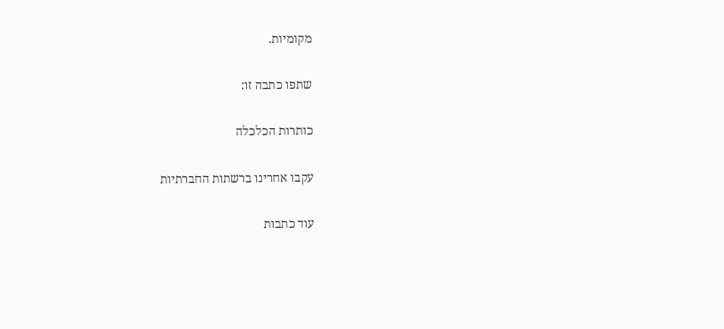מקומיות.

שתפו כתבה זו:

כותרות הכלכלה

עקבו אחרינו ברשתות החברתיות

עוד כתבות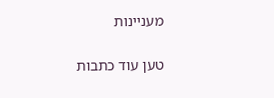מעניינות

טען עוד כתבות